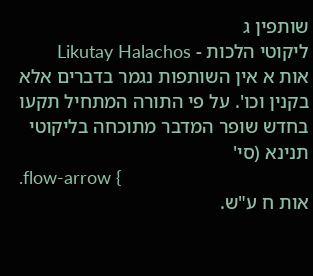שותפין ג
ליקוטי הלכות - Likutay Halachos
אות א אין השותפות נגמר בדברים אלא בקנין וכו'. על פי התורה המתחיל תקעו בחדש שופר המדבר מתוכחה בליקוטי תנינא (סי'
.flow-arrow {
אות ח ע"ש.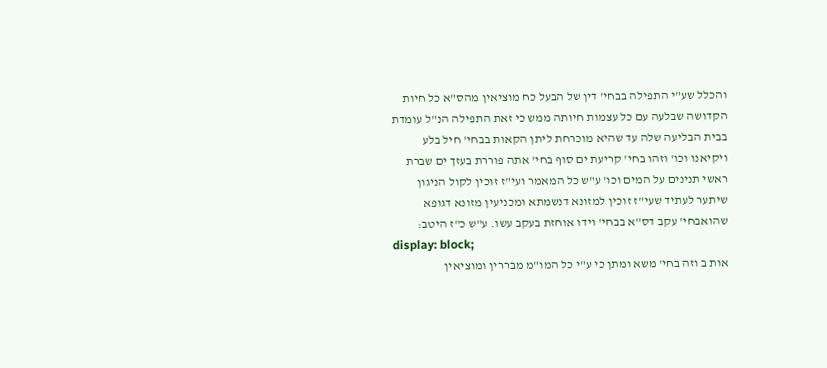והכלל שע"י התפילה בבחי' דין של הבעל כח מוציאין מהס"א כל חיות הקדושה שבלעה עם כל עצמות חיותה ממש כי זאת התפילה הנ"ל עומדת בבית הבליעה שלה עד שהיא מוכרחת ליתן הקאות בבחי' חיל בלע ויקיאנו וכו' וזהו בחי' קריעת ים סוף בחי' אתה פוררת בעזך ים שברת ראשי תנינים על המים וכו' ע"ש כל המאמר ועי"ז זוכין לקול הניגון שיתער לעתיד שעי"ז זוכין למזונא דנשמתא ומכניעין מזונא דגופא שהואבחי' עקב דס"א בבחי' וידו אוחזת בעקב עשו. ע"ש כ"ז היטב:
display: block;
אות ב וזה בחי' משא ומתן כי ע"י כל המו"מ מבררין ומוציאין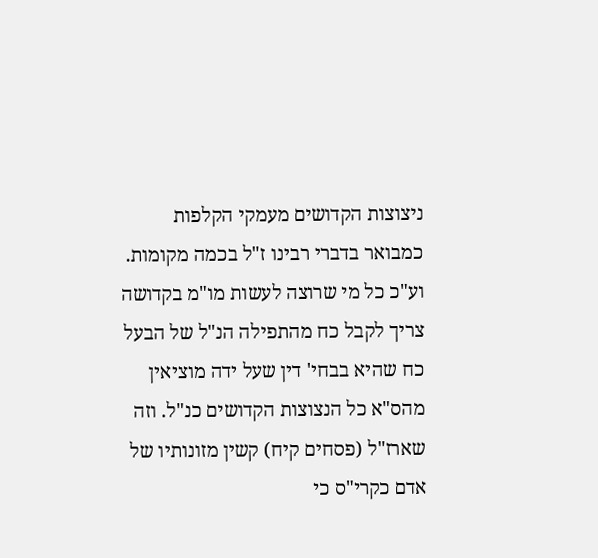ניצוצות הקדושים מעמקי הקלפות כמבואר בדברי רבינו ז"ל בכמה מקומות. וע"כ כל מי שרוצה לעשות מו"מ בקדושה צריך לקבל כח מהתפילה הנ"ל של הבעל כח שהיא בבחי' דין שעל ידה מוציאין מהס"א כל הנצוצות הקדושים כנ"ל. וזה שארז"ל (פסחים קיח) קשין מזונותיו של אדם כקרי"ס כי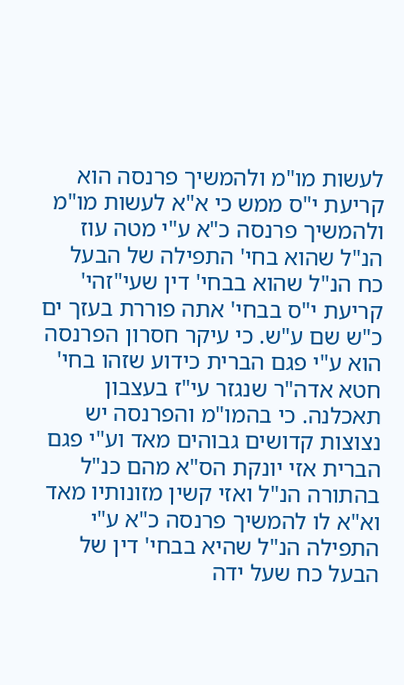לעשות מו"מ ולהמשיך פרנסה הוא קריעת י"ס ממש כי א"א לעשות מו"מ ולהמשיך פרנסה כ"א ע"י מטה עוז הנ"ל שהוא בחי' התפילה של הבעל כח הנ"ל שהוא בבחי' דין שעי"זהי' קריעת י"ס בבחי' אתה פוררת בעזך ים כ"ש שם ע"ש. כי עיקר חסרון הפרנסה הוא ע"י פגם הברית כידוע שזהו בחי' חטא אדה"ר שנגזר עי"ז בעצבון תאכלנה. כי בהמו"מ והפרנסה יש נצוצות קדושים גבוהים מאד וע"י פגם הברית אזי יונקת הס"א מהם כנ"ל בהתורה הנ"ל ואזי קשין מזונותיו מאד וא"א לו להמשיך פרנסה כ"א ע"י התפילה הנ"ל שהיא בבחי' דין של הבעל כח שעל ידה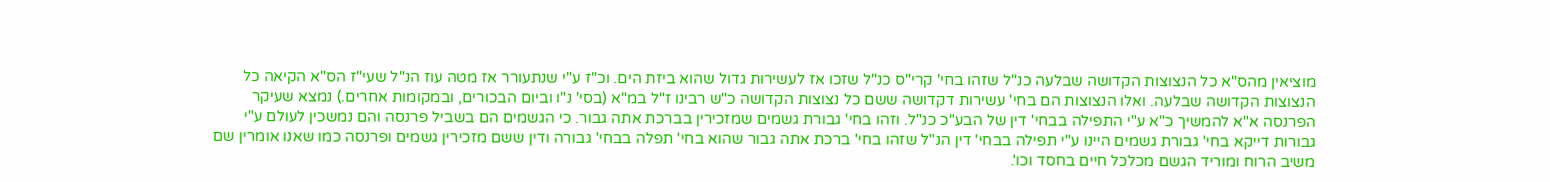מוציאין מהס"א כל הנצוצות הקדושה שבלעה כנ"ל שזהו בחי' קרי"ס כנ"ל שזכו אז לעשירות גדול שהוא ביזת הים. וכ"ז ע"י שנתעורר אז מטה עוז הנ"ל שעי"ז הס"א הקיאה כל הנצוצות הקדושה שבלעה. ואלו הנצוצות הם בחי' עשירות דקדושה ששם כל נצוצות הקדושה כ"ש רבינו ז"ל במ"א (בסי' נ"ו וביום הבכורים, ובמקומות אחרים.) נמצא שעיקר הפרנסה א"א להמשיך כ"א ע"י התפילה בבחי' דין של הבע"כ כנ"ל. וזהו בחי' גבורת גשמים שמזכירין בברכת אתה גבור. כי הגשמים הם בשביל פרנסה והם נמשכין לעולם ע"י גבורות דייקא בחי' גבורת גשמים היינו ע"י תפילה בבחי' דין הנ"ל שזהו בחי' ברכת אתה גבור שהוא בחי' תפלה בבחי' גבורה ודין ששם מזכירין גשמים ופרנסה כמו שאנו אומרין שם משיב הרוח ומוריד הגשם מכלכל חיים בחסד וכו'.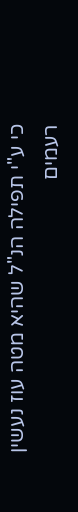כי ע"י תפילה הנ"ל שהיא מטה עוז נעשין רעמים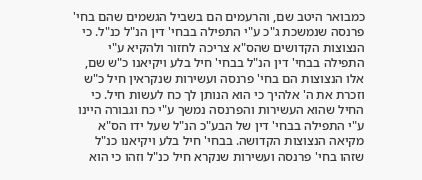כמבואר היטב שם, והרעמים הם בשביל הגשמים שהם בחי' פרנסה שנמשכת ג"כ ע"י התפילה בבחי' דין הנ"ל כנ"ל. כי הנצוצות הקדושים שהס"א צריכה לחזור ולהקיא ע"י התפילה בבחי' דין הנ"ל בבחי' חיל בלע ויקיאנו כ"ש שם, אלו הנצוצות הם בחי' פרנסה ועשירות שנקראין חיל כ"ש וזכרת את ה' אלהיך כי הוא הנותן לך כח לעשות חיל. כי החיל שהוא העשירות והפרנסה נמשך ע"י כח וגבורה היינו ע"י התפילה בבחי' דין של הבע"כ הנ"ל שעל ידו הס"א מקיאה הנצוצות הקדושה. בבחי' חיל בלע ויקיאנו כנ"ל שזהו בחי' פרנסה ועשירות שנקרא חיל כנ"ל וזהו כי הוא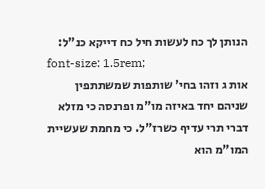הנותן לך כח לעשות חיל כח דייקא כנ"ל:
font-size: 1.5rem;
אות ג וזהו בחי' שותפות שמשתתפין שניהם יחד באיזה מו"מ ופרנסה כי מזלא דברי תרי עדיף כשרז"ל. כי מחמת שעשיית המו"מ הוא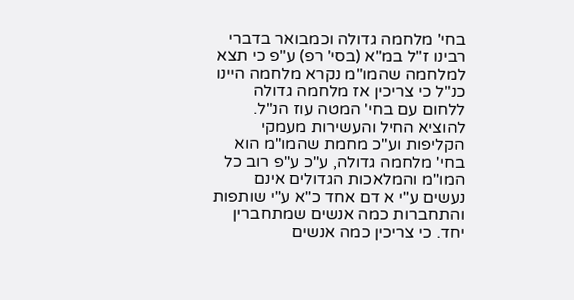בחי' מלחמה גדולה וכמבואר בדברי רבינו ז"ל במ"א (בסי' רפ) ע"פ כי תצא למלחמה שהמו"מ נקרא מלחמה היינו כנ"ל כי צריכין אז מלחמה גדולה ללחום עם בחי' המטה עוז הנ"ל. להוציא החיל והעשירות מעמקי הקליפות וע"כ מחמת שהמו"מ הוא בחי' מלחמה גדולה, ע"כ ע"פ רוב כל המו"מ והמלאכות הגדולים אינם נעשים ע"י א דם אחד כ"א ע"י שותפות והתחברות כמה אנשים שמתחברין יחד. כי צריכין כמה אנשים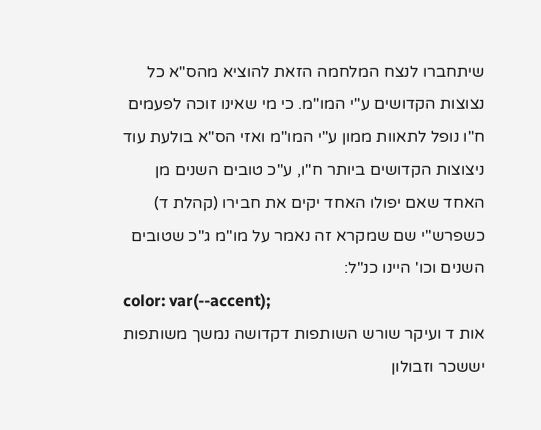שיתחברו לנצח המלחמה הזאת להוציא מהס"א כל נצוצות הקדושים ע"י המו"מ. כי מי שאינו זוכה לפעמים ח"ו נופל לתאוות ממון ע"י המו"מ ואזי הס"א בולעת עוד ניצוצות הקדושים ביותר ח"ו, ע"כ טובים השנים מן האחד שאם יפולו האחד יקים את חבירו (קהלת ד) כשפרש"י שם שמקרא זה נאמר על מו"מ ג"כ שטובים השנים וכו' היינו כנ"ל:
color: var(--accent);
אות ד ועיקר שורש השותפות דקדושה נמשך משותפות יששכר וזבולון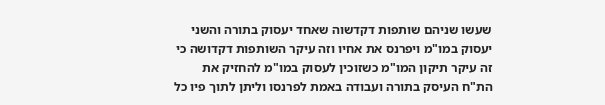שעשו שניהם שותפות דקדשוה שאחד יעסוק בתורה והשני יעסוק במו"מ ויפרנס את אחיו וזה עיקר השותפות דקדושה כי זה עיקר תיקון המו"מ כשזוכין לעסוק במו"מ להחזיק את הת"ח העיסק בתורה ועבודה באמת לפרנסו וליתן לתוך פיו כל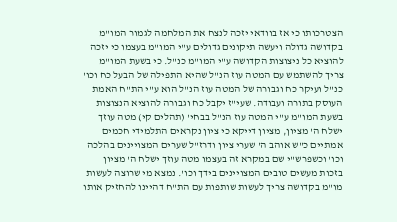הצטרכותו כי אז בוודאי יזכה לנצח את המלחמה לגמור המו"מ בקדושה גדולה ויעשה תיקונים גדולים ע"י המו"מ בעצמו כי יזכה להוציא כל ניצוצות הקדושה ע"י המו"מ כנ"ל. כי בשעת המו"מ צריך להשתמש עם המטה עוז הנ"ל שהיא התפילה של הבעל כח וכו' כנ"ל ועיקר כח וגבורה של המטה עוז הנ"ל הוא ע"י הת"ח האמת העוסק בתורה ועבודה. שעי"ז יקבל כח וגבורה להוציא הנצוצות בשעת המו"מ ע"י המטה עוז הנ"ל בבחי' (תהלים קי) מטה עוזך ישלח ה' מציון, מציון דייקא כי ציון נקראים התלמידי חכמים אמתיים כ"ש אוהב ה' שערי ציון ודרז"ל שערים המצויינים בהלכה וכו' וכשפרש"י שם במקרא זה בעצמו מטה עוזך ישלח ה' מציון בזכות מעשים טובים המצויינים בידך וכו'. נמצא מי שרוצה לעשות מו"מ בקדושה צריך לעשות שותפות עם הת"ח דהיינו להחזיק אותו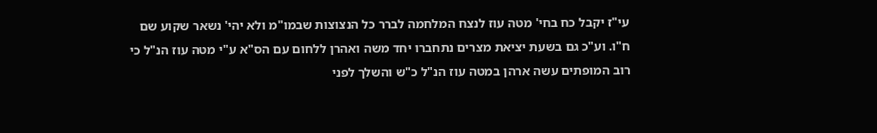עי"ז יקבל כח בחי' מטה עוז לנצח המלחמה לברר כל הנצוצות שבמו"מ ולא יהי' נשאר שקוע שם ח"ו. וע"כ גם בשעת יציאת מצרים נתחברו יחד משה ואהרן ללחום עם הס"א ע"י מטה עוז הנ"ל כי רוב המופתים עשה ארהן במטה עוז הנ"ל כ"ש והשלך לפני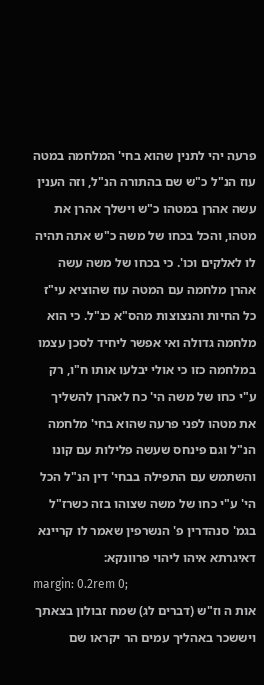פרעה יהי לתנין שהוא בחי' המלחמה במטה עוז הנ"ל כ"ש שם בהתורה הנ"ל, וזה הענין עשה אהרן במטהו כ"ש וישלך אהרן את מטהו, והכל בכחו של משה כ"ש אתה תהיה לו לאלקים וכו'. כי בכחו של משה עשה אהרן מלחמה עם המטה עוז שהוציא עי"ז כל החיות והנצוצות מהס"א כנ"ל. כי הוא מלחמה גדולה ואי אפשר ליחיד לסכן עצמו במלחמה כזו כי אולי יבלעו אותו ח"ו, רק ע"י כחו של משה הי' כח לאהרן להשליך את מטהו לפני פרעה שהוא בחי' מלחמה הנ"ל וגם פינחס שעשה פלילות עם קונו והשתמש עם התפילה בבחי' דין הנ"ל הכל הי' ע"י כחו של משה שצוהו בזה כשרז"ל בגמ' סנהדרין פ' הנשרפין שאמר לו קריינא דאיגרתא איהו ליהוי פרוונקא:
margin: 0.2rem 0;
אות ה וז"ש (דברים לג) שמח זבולון בצאתך ויששכר באהליך עמים הר יקראו שם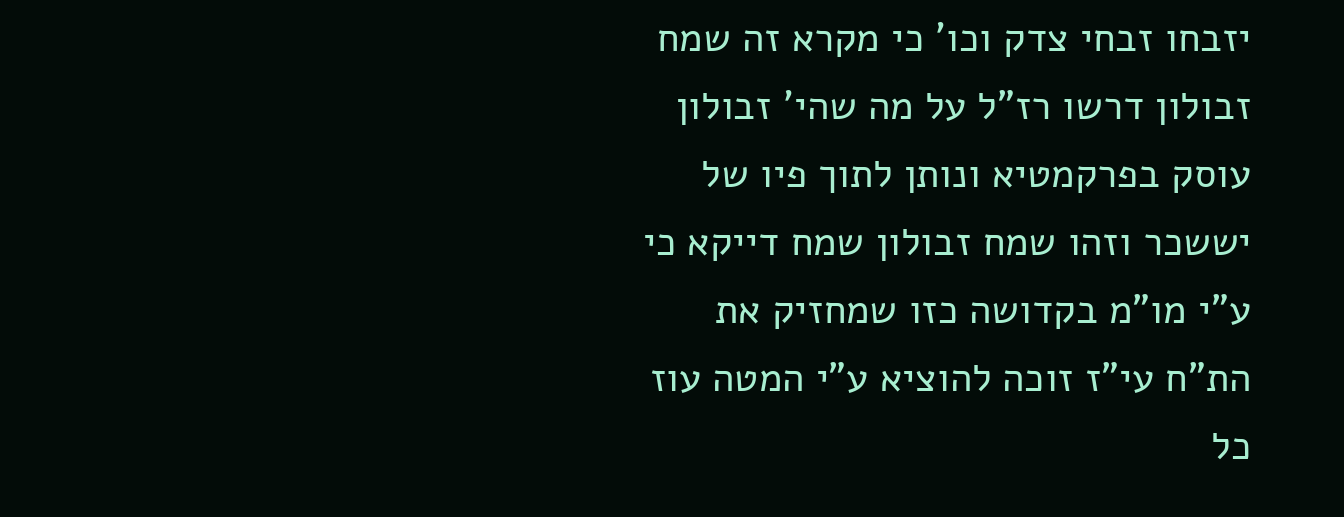יזבחו זבחי צדק וכו' כי מקרא זה שמח זבולון דרשו רז"ל על מה שהי' זבולון עוסק בפרקמטיא ונותן לתוך פיו של יששכר וזהו שמח זבולון שמח דייקא כי ע"י מו"מ בקדושה כזו שמחזיק את הת"ח עי"ז זוכה להוציא ע"י המטה עוז כל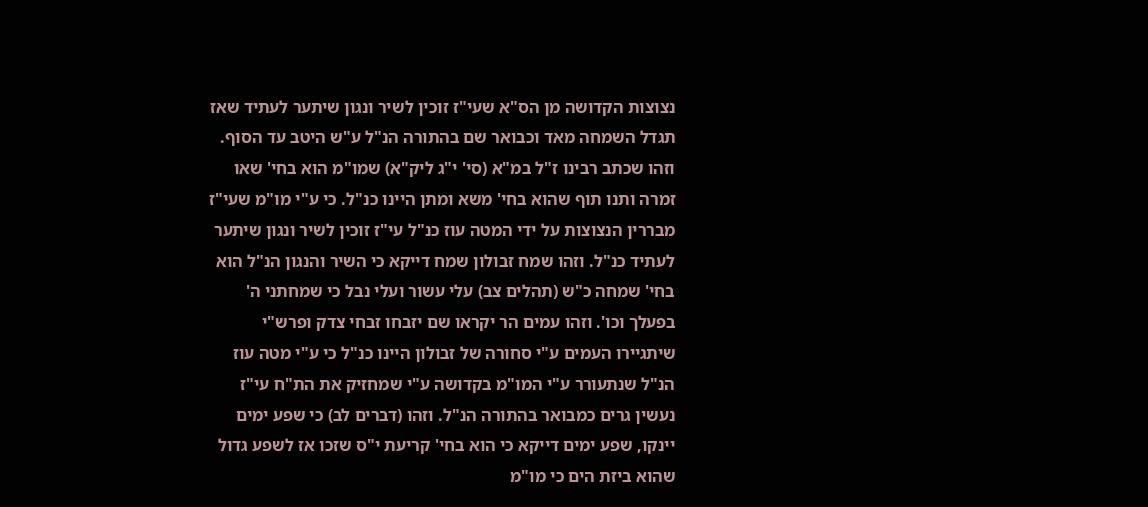נצוצות הקדושה מן הס"א שעי"ז זוכין לשיר ונגון שיתער לעתיד שאז תגדל השמחה מאד וכבואר שם בהתורה הנ"ל ע"ש היטב עד הסוף. וזהו שכתב רבינו ז"ל במ"א (סי' י"ג ליק"א) שמו"מ הוא בחי' שאו זמרה ותנו תוף שהוא בחי' משא ומתן היינו כנ"ל. כי ע"י מו"מ שעי"ז מבררין הנצוצות על ידי המטה עוז כנ"ל עי"ז זוכין לשיר ונגון שיתער לעתיד כנ"ל. וזהו שמח זבולון שמח דייקא כי השיר והנגון הנ"ל הוא בחי' שמחה כ"ש (תהלים צב) עלי עשור ועלי נבל כי שמחתני ה' בפעלך וכו'. וזהו עמים הר יקראו שם יזבחו זבחי צדק ופרש"י שיתגיירו העמים ע"י סחורה של זבולון היינו כנ"ל כי ע"י מטה עוז הנ"ל שנתעורר ע"י המו"מ בקדושה ע"י שמחזיק את הת"ח עי"ז נעשין גרים כמבואר בהתורה הנ"ל. וזהו (דברים לב) כי שפע ימים יינקו, שפע ימים דייקא כי הוא בחי' קריעת י"ס שזכו אז לשפע גדול שהוא ביזת הים כי מו"מ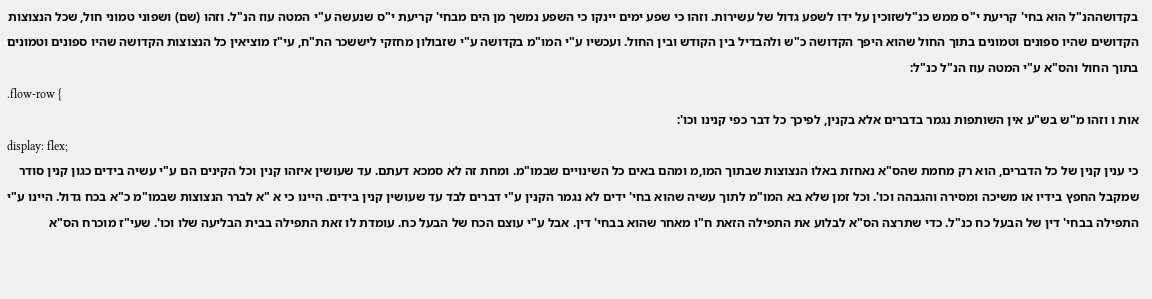בקדושההנ"ל הוא בחי' קריעת י"ס ממש כנ"לשזוכין על ידו לשפע גדול של עשירות. וזהו כי שפע ימים יינקו כי השפע נמשך מן הים מבחי' קריעת י"ס שנעשה ע"י המטה עוז הנ"ל. וזהו (שם) ושפוני טמוני חול, שכל הנצוצות הקדושים שהיו ספונים וטמונים בתוך החול שהוא היפך הקדושה כ"ש ולהבדיל בין הקודש ובין החול. ועכשיו ע"י המו"מ בקדושה ע"י שזבולון מחזקי ליששכר הת"ח, עי"ז מוציאין כל הנצוצות הקדושה שהיו ספונים וטמונים בתוך החול והס"א ע"י המטה עוז הנ"ל כנ"ל:
.flow-row {
אות ו וזהו מ"ש בש"ע אין השותפות נגמר בדברים אלא בקנין, לפיכך כל דבר כפי קנינו וכו':
display: flex;
כי ענין קנין של כל הדברים, הוא רק מחמת שהס"א נאחזת באלו הנצוצות שבתוך המו,מ ומהם באים כל השינויים שבמו"מ. ומחת זה לא סמכא דעתם. עד שעושין איזהו קנין וכל הקינים הם ע"י עשיה בידים כגון קנין סודר שמקבל החפץ בידיו או משיכה ומסירה והגבהה וכו'. וכל זמן שלא בא המו"מ לתוך עשיה שהוא בחי' ידים לא נגמר הקנין ע"י דברים לבד עד שעושין קנין בידים. היינו כי א "א לברר הנצוצות שבמו"מ כ"א בכח גדול. היינו ע"י התפילה בבחי' דין של הבעל כח כנ"ל. כדי שתרצה הס"א לבלוע את התפילה הזאת ח"ו מאחר שהוא בבחי' דין. אבל ע"י עוצם הכח של הבעל כח. עומדת לו זאת התפילה בבית הבליעה שלו וכו'. שעי"ז מוכרח הס"א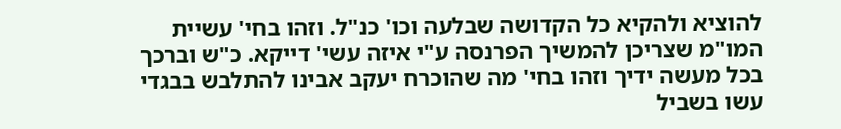להוציא ולהקיא כל הקדושה שבלעה וכו' כנ"ל. וזהו בחי' עשיית המו"מ שצריכן להמשיך הפרנסה ע"י איזה עשי' דייקא. כ"ש וברכך בכל מעשה ידיך וזהו בחי' מה שהוכרח יעקב אבינו להתלבש בבגדי עשו בשביל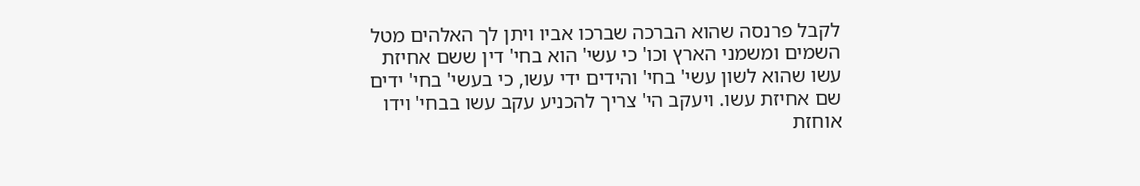לקבל פרנסה שהוא הברכה שברכו אביו ויתן לך האלהים מטל השמים ומשמני הארץ וכו' כי עשי' הוא בחי' דין ששם אחיזת עשו שהוא לשון עשי' בחי' והידים ידי עשו, כי בעשי' בחי' ידים שם אחיזת עשו. ויעקב הי' צריך להכניע עקב עשו בבחי' וידו אוחזת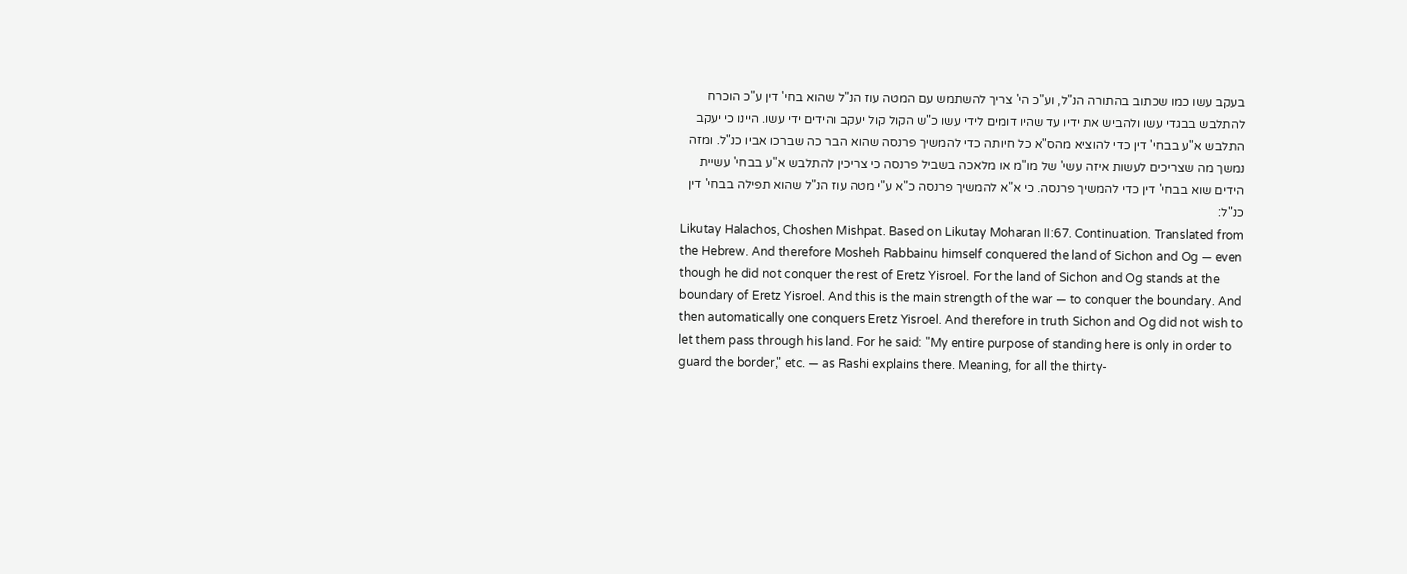בעקב עשו כמו שכתוב בהתורה הנ"ל, וע"כ הי' צריך להשתמש עם המטה עוז הנ"ל שהוא בחי' דין ע"כ הוכרח להתלבש בבגדי עשו ולהביש את ידיו עד שהיו דומים לידי עשו כ"ש הקול קול יעקב והידים ידי עשו. היינו כי יעקב התלבש א"ע בבחי' דין כדי להוציא מהס"א כל חיותה כדי להמשיך פרנסה שהוא הבר כה שברכו אביו כנ"ל. ומזה נמשך מה שצריכים לעשות איזה עשי' של מו"מ או מלאכה בשביל פרנסה כי צריכין להתלבש א"ע בבחי' עשיית הידים שוא בבחי' דין כדי להמשיך פרנסה. כי א"א להמשיך פרנסה כ"א ע"י מטה עוז הנ"ל שהוא תפילה בבחי' דין כנ"ל:
Likutay Halachos, Choshen Mishpat. Based on Likutay Moharan II:67. Continuation. Translated from the Hebrew. And therefore Mosheh Rabbainu himself conquered the land of Sichon and Og — even though he did not conquer the rest of Eretz Yisroel. For the land of Sichon and Og stands at the boundary of Eretz Yisroel. And this is the main strength of the war — to conquer the boundary. And then automatically one conquers Eretz Yisroel. And therefore in truth Sichon and Og did not wish to let them pass through his land. For he said: "My entire purpose of standing here is only in order to guard the border," etc. — as Rashi explains there. Meaning, for all the thirty-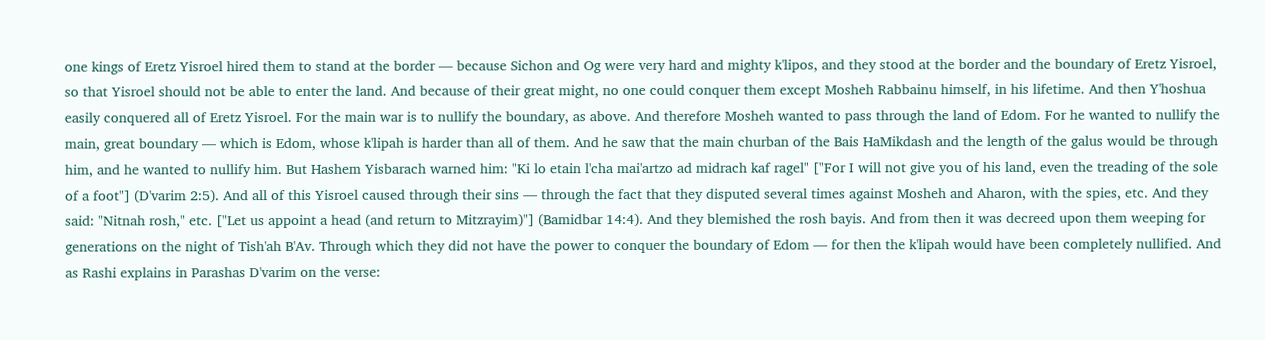one kings of Eretz Yisroel hired them to stand at the border — because Sichon and Og were very hard and mighty k'lipos, and they stood at the border and the boundary of Eretz Yisroel, so that Yisroel should not be able to enter the land. And because of their great might, no one could conquer them except Mosheh Rabbainu himself, in his lifetime. And then Y'hoshua easily conquered all of Eretz Yisroel. For the main war is to nullify the boundary, as above. And therefore Mosheh wanted to pass through the land of Edom. For he wanted to nullify the main, great boundary — which is Edom, whose k'lipah is harder than all of them. And he saw that the main churban of the Bais HaMikdash and the length of the galus would be through him, and he wanted to nullify him. But Hashem Yisbarach warned him: "Ki lo etain l'cha mai'artzo ad midrach kaf ragel" ["For I will not give you of his land, even the treading of the sole of a foot"] (D'varim 2:5). And all of this Yisroel caused through their sins — through the fact that they disputed several times against Mosheh and Aharon, with the spies, etc. And they said: "Nitnah rosh," etc. ["Let us appoint a head (and return to Mitzrayim)"] (Bamidbar 14:4). And they blemished the rosh bayis. And from then it was decreed upon them weeping for generations on the night of Tish'ah B'Av. Through which they did not have the power to conquer the boundary of Edom — for then the k'lipah would have been completely nullified. And as Rashi explains in Parashas D'varim on the verse: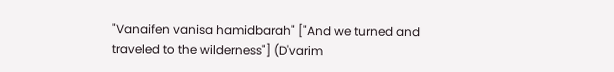"Vanaifen vanisa hamidbarah" ["And we turned and traveled to the wilderness"] (D'varim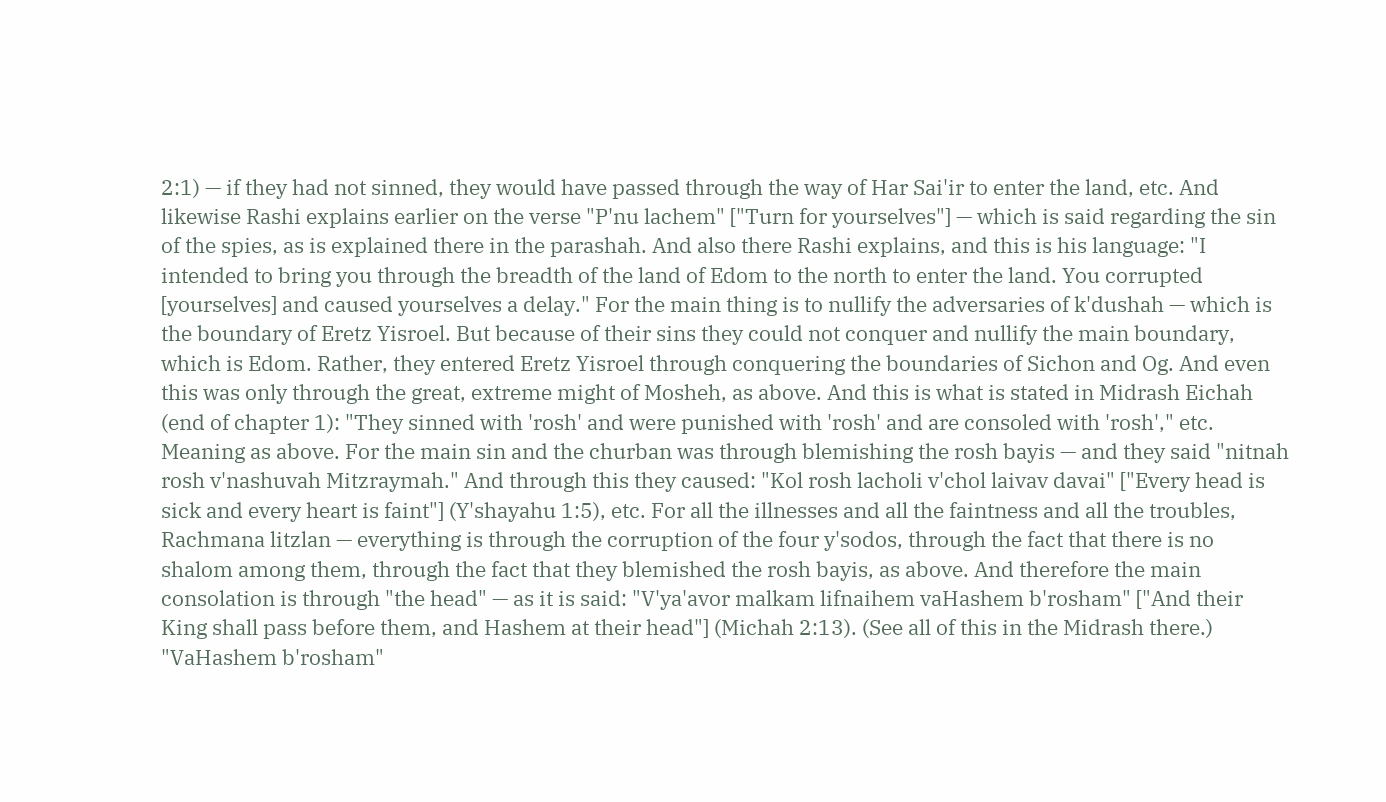2:1) — if they had not sinned, they would have passed through the way of Har Sai'ir to enter the land, etc. And likewise Rashi explains earlier on the verse "P'nu lachem" ["Turn for yourselves"] — which is said regarding the sin of the spies, as is explained there in the parashah. And also there Rashi explains, and this is his language: "I intended to bring you through the breadth of the land of Edom to the north to enter the land. You corrupted [yourselves] and caused yourselves a delay." For the main thing is to nullify the adversaries of k'dushah — which is the boundary of Eretz Yisroel. But because of their sins they could not conquer and nullify the main boundary, which is Edom. Rather, they entered Eretz Yisroel through conquering the boundaries of Sichon and Og. And even this was only through the great, extreme might of Mosheh, as above. And this is what is stated in Midrash Eichah (end of chapter 1): "They sinned with 'rosh' and were punished with 'rosh' and are consoled with 'rosh'," etc. Meaning as above. For the main sin and the churban was through blemishing the rosh bayis — and they said "nitnah rosh v'nashuvah Mitzraymah." And through this they caused: "Kol rosh lacholi v'chol laivav davai" ["Every head is sick and every heart is faint"] (Y'shayahu 1:5), etc. For all the illnesses and all the faintness and all the troubles, Rachmana litzlan — everything is through the corruption of the four y'sodos, through the fact that there is no shalom among them, through the fact that they blemished the rosh bayis, as above. And therefore the main consolation is through "the head" — as it is said: "V'ya'avor malkam lifnaihem vaHashem b'rosham" ["And their King shall pass before them, and Hashem at their head"] (Michah 2:13). (See all of this in the Midrash there.) "VaHashem b'rosham"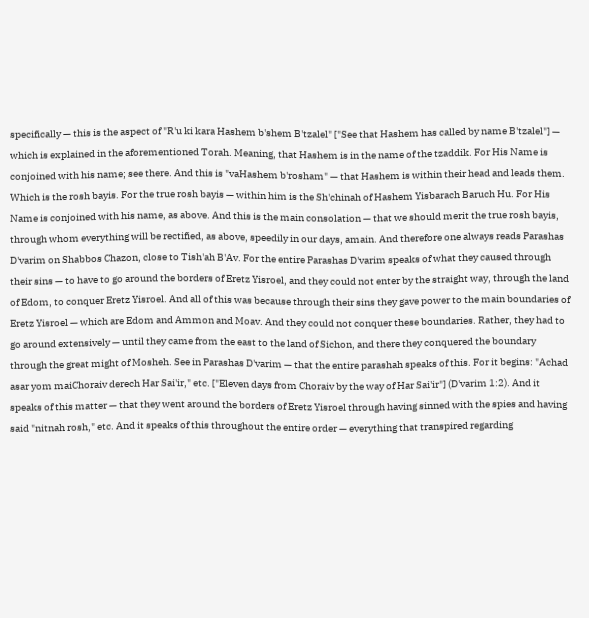specifically — this is the aspect of "R'u ki kara Hashem b'shem B'tzalel" ["See that Hashem has called by name B'tzalel"] — which is explained in the aforementioned Torah. Meaning, that Hashem is in the name of the tzaddik. For His Name is conjoined with his name; see there. And this is "vaHashem b'rosham" — that Hashem is within their head and leads them. Which is the rosh bayis. For the true rosh bayis — within him is the Sh'chinah of Hashem Yisbarach Baruch Hu. For His Name is conjoined with his name, as above. And this is the main consolation — that we should merit the true rosh bayis, through whom everything will be rectified, as above, speedily in our days, amain. And therefore one always reads Parashas D'varim on Shabbos Chazon, close to Tish'ah B'Av. For the entire Parashas D'varim speaks of what they caused through their sins — to have to go around the borders of Eretz Yisroel, and they could not enter by the straight way, through the land of Edom, to conquer Eretz Yisroel. And all of this was because through their sins they gave power to the main boundaries of Eretz Yisroel — which are Edom and Ammon and Moav. And they could not conquer these boundaries. Rather, they had to go around extensively — until they came from the east to the land of Sichon, and there they conquered the boundary through the great might of Mosheh. See in Parashas D'varim — that the entire parashah speaks of this. For it begins: "Achad asar yom maiChoraiv derech Har Sai'ir," etc. ["Eleven days from Choraiv by the way of Har Sai'ir"] (D'varim 1:2). And it speaks of this matter — that they went around the borders of Eretz Yisroel through having sinned with the spies and having said "nitnah rosh," etc. And it speaks of this throughout the entire order — everything that transpired regarding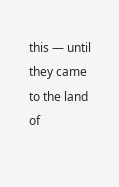this — until they came to the land of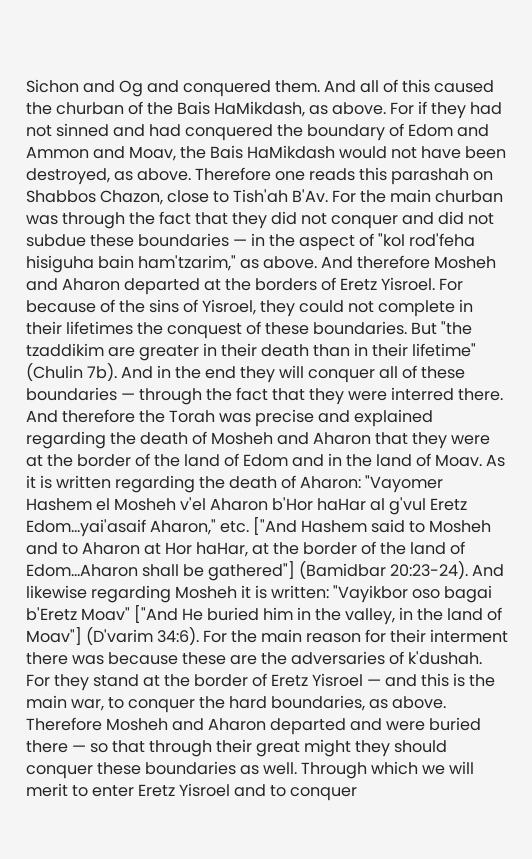Sichon and Og and conquered them. And all of this caused the churban of the Bais HaMikdash, as above. For if they had not sinned and had conquered the boundary of Edom and Ammon and Moav, the Bais HaMikdash would not have been destroyed, as above. Therefore one reads this parashah on Shabbos Chazon, close to Tish'ah B'Av. For the main churban was through the fact that they did not conquer and did not subdue these boundaries — in the aspect of "kol rod'feha hisiguha bain ham'tzarim," as above. And therefore Mosheh and Aharon departed at the borders of Eretz Yisroel. For because of the sins of Yisroel, they could not complete in their lifetimes the conquest of these boundaries. But "the tzaddikim are greater in their death than in their lifetime" (Chulin 7b). And in the end they will conquer all of these boundaries — through the fact that they were interred there. And therefore the Torah was precise and explained regarding the death of Mosheh and Aharon that they were at the border of the land of Edom and in the land of Moav. As it is written regarding the death of Aharon: "Vayomer Hashem el Mosheh v'el Aharon b'Hor haHar al g'vul Eretz Edom...yai'asaif Aharon," etc. ["And Hashem said to Mosheh and to Aharon at Hor haHar, at the border of the land of Edom...Aharon shall be gathered"] (Bamidbar 20:23-24). And likewise regarding Mosheh it is written: "Vayikbor oso bagai b'Eretz Moav" ["And He buried him in the valley, in the land of Moav"] (D'varim 34:6). For the main reason for their interment there was because these are the adversaries of k'dushah. For they stand at the border of Eretz Yisroel — and this is the main war, to conquer the hard boundaries, as above. Therefore Mosheh and Aharon departed and were buried there — so that through their great might they should conquer these boundaries as well. Through which we will merit to enter Eretz Yisroel and to conquer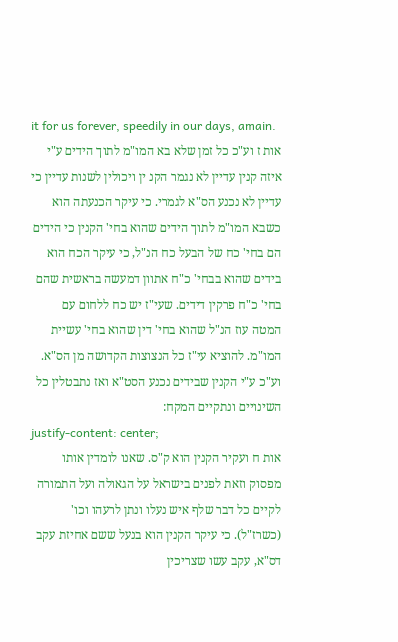it for us forever, speedily in our days, amain.
אות ז וע"כ כל זמן שלא בא המו"מ לתוך הידים ע"י איזה קנין עדיין לא נגמר הקנ ין ויכולין לשנות עדיין כי עדיין לא נכנע הס"א לגמרי. כי עיקר הכנעתה הוא כשבא המו"מ לתוך הידים שהוא בחי' הקנין כי הידים הם בחי' כח של הבעל כח הנ"ל, כי עיקר הכח הוא בידים שהוא בבחי' כ"ח אתוון דמעשה בראשית שהם בחי' כ"ח פרקין דידים. שעי"ז יש כח ללחום עם המטה עוז הנ"ל שהוא בחי' דין שהוא בחי' עשיית המו"מ. להוציא עי"ז כל הנצוצות הקדושה מן הס"א. וע"כ ע"י הקנין שבידים נכנע הסט"א ואז נתבטלין כל השינויים ונתקיים המקח:
justify-content: center;
אות ח ועקיר הקנין הוא ק"ס. שאנו לומדין אותו מפסוק וזאת לפנים בישראל על הגאולה ועל התמורה לקיים כל דבר שלף איש נעלו ונתן לרעהו וכו' (כשרז"ל). כי עיקר הקנין הוא בנעל ששם אחיזת עקב דס"א, עקב עשו שצריכין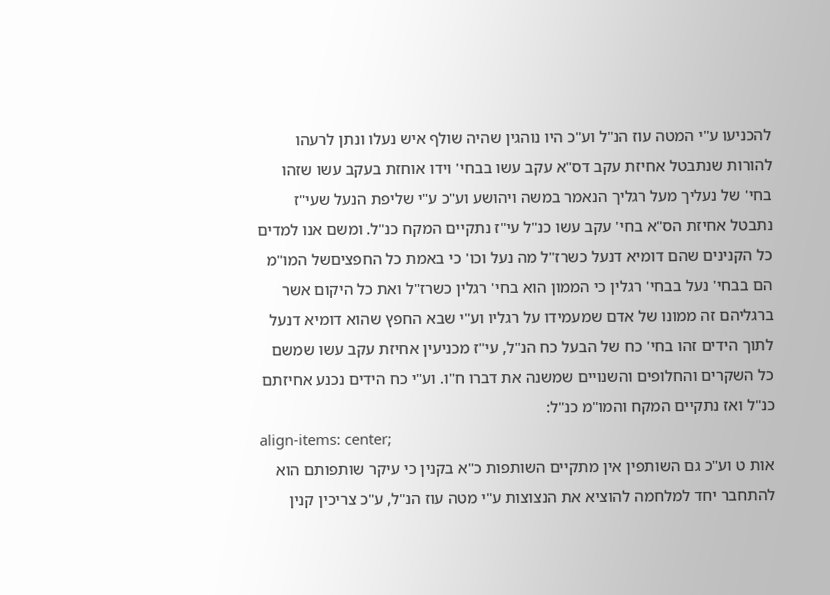להכניעו ע"י המטה עוז הנ"ל וע"כ היו נוהגין שהיה שולף איש נעלו ונתן לרעהו להורות שנתבטל אחיזת עקב דס"א עקב עשו בבחי' וידו אוחזת בעקב עשו שזהו בחי' של נעליך מעל רגליך הנאמר במשה ויהושע וע"כ ע"י שליפת הנעל שעי"ז נתבטל אחיזת הס"א בחי' עקב עשו כנ"ל עי"ז נתקיים המקח כנ"ל. ומשם אנו למדים כל הקנינים שהם דומיא דנעל כשרז"ל מה נעל וכו' כי באמת כל החפציםשל המו"מ הם בבחי' נעל בבחי' רגלין כי הממון הוא בחי' רגלין כשרז"ל ואת כל היקום אשר ברגליהם זה ממונו של אדם שמעמידו על רגליו וע"י שבא החפץ שהוא דומיא דנעל לתוך הידים זהו בחי' כח של הבעל כח הנ"ל, עי"ז מכניעין אחיזת עקב עשו שמשם כל השקרים והחלופים והשנויים שמשנה את דברו ח"ו. וע"י כח הידים נכנע אחיזתם כנ"ל ואז נתקיים המקח והמו"מ כנ"ל:
align-items: center;
אות ט וע"כ גם השותפין אין מתקיים השותפות כ"א בקנין כי עיקר שותפותם הוא להתחבר יחד למלחמה להוציא את הנצוצות ע"י מטה עוז הנ"ל, ע"כ צריכין קנין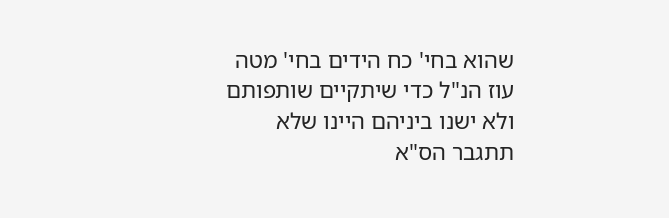שהוא בחי' כח הידים בחי' מטה עוז הנ"ל כדי שיתקיים שותפותם ולא ישנו ביניהם היינו שלא תתגבר הס"א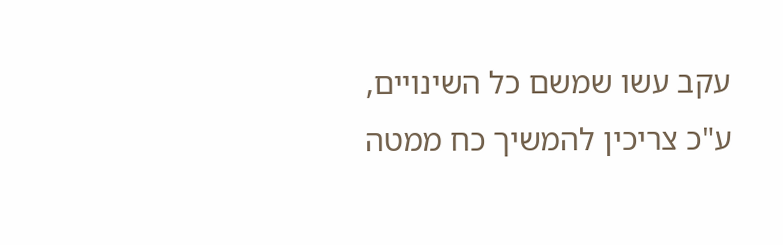עקב עשו שמשם כל השינויים, ע"כ צריכין להמשיך כח ממטה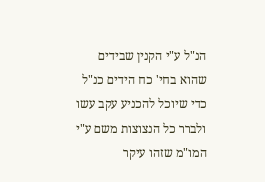הנ"ל ע"י הקנין שבידים שהוא בחי' כח הידים כנ"ל כדי שיוכל להכניע עקב עשו ולברר כל הנצוצות משם ע"י המו"מ שזהו עיקר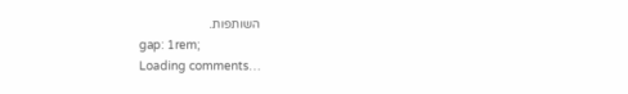השותפות.
gap: 1rem;
Loading comments…